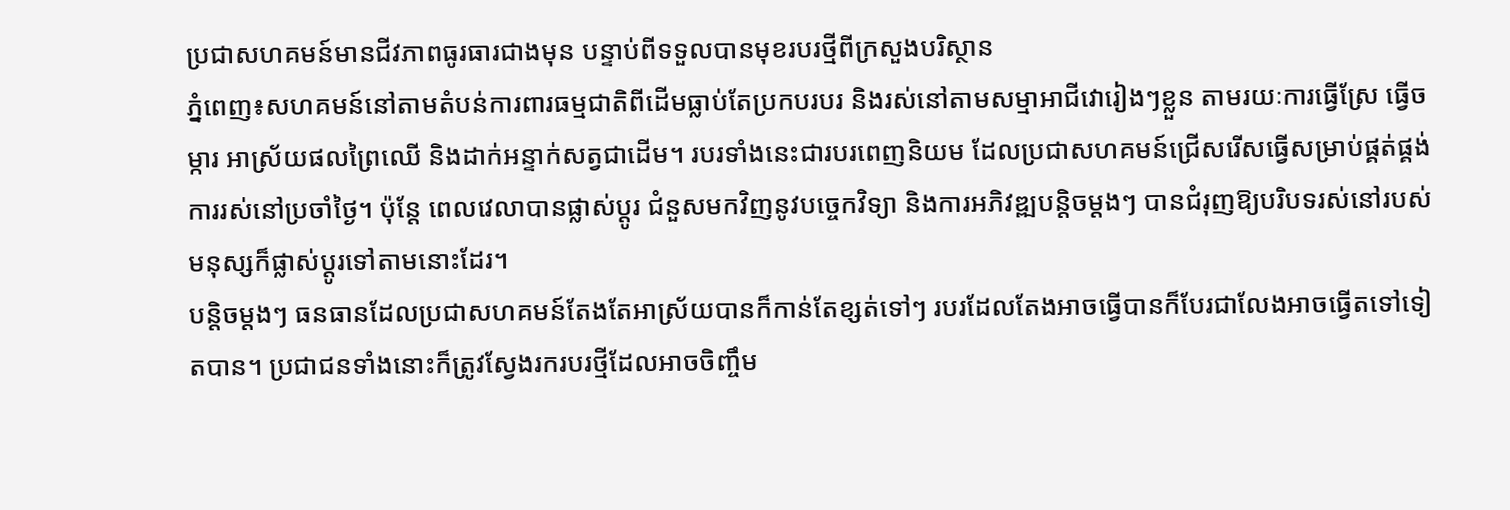ប្រជាសហគមន៍មានជីវភាពធូរធារជាងមុន បន្ទាប់ពីទទួលបានមុខរបរថ្មីពីក្រសួងបរិស្ថាន
ភ្នំពេញ៖សហគមន៍នៅតាមតំបន់ការពារធម្មជាតិពីដើមធ្លាប់តែប្រកបរបរ និងរស់នៅតាមសម្មាអាជីវោរៀងៗខ្លួន តាមរយៈការធ្វើស្រែ ធ្វើចម្ការ អាស្រ័យផលព្រៃឈើ និងដាក់អន្ទាក់សត្វជាដើម។ របរទាំងនេះជារបរពេញនិយម ដែលប្រជាសហគមន៍ជ្រើសរើសធ្វើសម្រាប់ផ្គត់ផ្គង់ការរស់នៅប្រចាំថ្ងៃ។ ប៉ុន្តែ ពេលវេលាបានផ្លាស់ប្តូរ ជំនួសមកវិញនូវបច្ចេកវិទ្យា និងការអភិវឌ្ឍបន្តិចម្ដងៗ បានជំរុញឱ្យបរិបទរស់នៅរបស់មនុស្សក៏ផ្លាស់ប្ដូរទៅតាមនោះដែរ។
បន្តិចម្ដងៗ ធនធានដែលប្រជាសហគមន៍តែងតែអាស្រ័យបានក៏កាន់តែខ្សត់ទៅៗ របរដែលតែងអាចធ្វើបានក៏បែរជាលែងអាចធ្វើតទៅទៀតបាន។ ប្រជាជនទាំងនោះក៏ត្រូវស្វែងរករបរថ្មីដែលអាចចិញ្ចឹម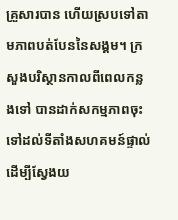គ្រួសារបាន ហើយស្របទៅតាមភាពបត់បែននៃសង្គម។ ក្រសួងបរិស្ថានកាលពីពេលកន្លងទៅ បានដាក់សកម្មភាពចុះទៅដល់ទីតាំងសហគមន៍ផ្ទាល់ដើម្បីស្វែងយ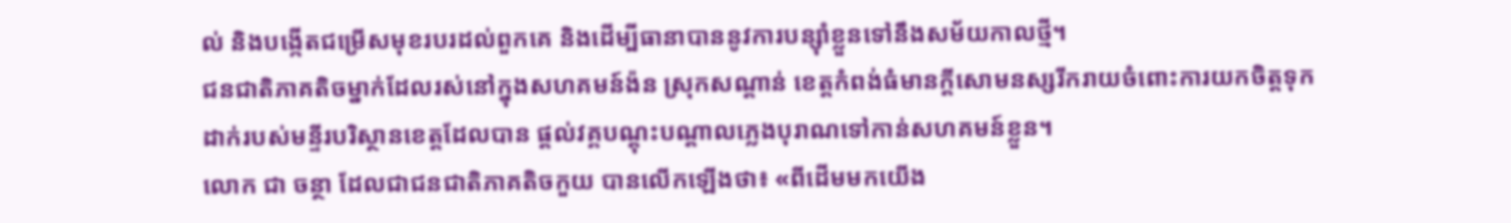ល់ និងបង្កើតជម្រើសមុខរបរដល់ពួកគេ និងដើម្បីធានាបាននូវការបន្សុំាខ្លួនទៅនឹងសម័យកាលថ្មី។
ជនជាតិភាគតិចម្នាក់ដែលរស់នៅក្នុងសហគមន៍ង៉ន ស្រុកសណ្ដាន់ ខេត្តកំពង់ធំមានក្ដីសោមនស្សរីករាយចំពោះការយកចិត្តទុកដាក់របស់មន្ទីរបរិស្ថានខេត្តដែលបាន ផ្ដល់វគ្គបណ្ដុះបណ្ដាលភ្លេងបុរាណទៅកាន់សហគមន៍ខ្លួន។
លោក ជា ចន្ថា ដែលជាជនជាតិភាគតិចកួយ បានលើកឡើងថា៖ «ពីដើមមកយើង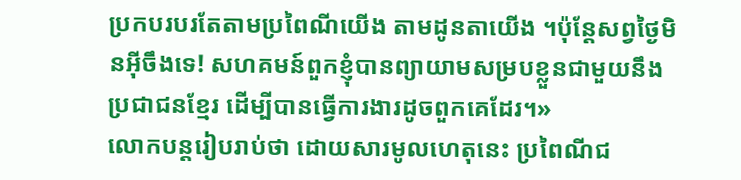ប្រកបរបរតែតាមប្រពៃណីយើង តាមដូនតាយើង ។ប៉ុន្តែសព្វថ្ងៃមិនអ៊ីចឹងទេ! សហគមន៍ពួកខ្ញុំបានព្យាយាមសម្របខ្លួនជាមួយនឹងប្រជាជនខ្មែរ ដើម្បីបានធ្វើការងារដូចពួកគេដែរ។»
លោកបន្តរៀបរាប់ថា ដោយសារមូលហេតុនេះ ប្រពៃណីជ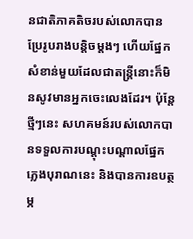នជាតិភាគតិចរបស់លោកបានប្រែរូបរាងបន្តិចម្ដងៗ ហើយផ្នែកសំខាន់មួយដែលជាតន្ត្រីនោះក៏មិនសូវមានអ្នកចេះលេងដែរ។ ប៉ុន្តែថ្មីៗនេះ សហគមន៍របស់លោកបានទទួលការបណ្ដុះបណ្ដាលផ្នែកភ្លេងបុរាណនេះ និងបានការឧបត្ថម្ភ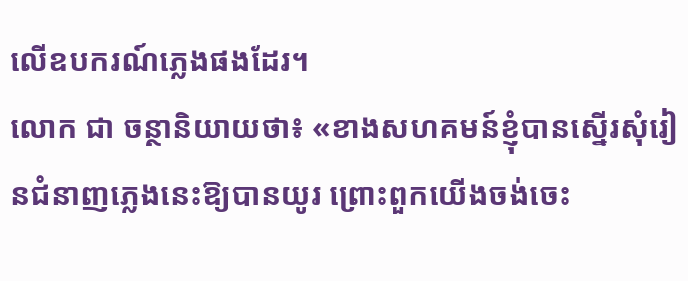លើឧបករណ៍ភ្លេងផងដែរ។
លោក ជា ចន្ថានិយាយថា៖ «ខាងសហគមន៍ខ្ញុំបានស្នើរសុំរៀនជំនាញភ្លេងនេះឱ្យបានយូរ ព្រោះពួកយើងចង់ចេះ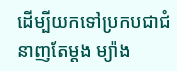ដើម្បីយកទៅប្រកបជាជំនាញតែម្ដង ម្យ៉ាង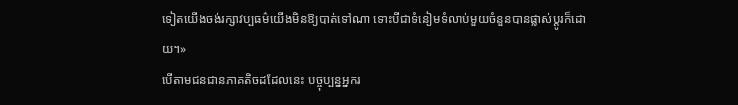ទៀតយើងចង់រក្សាវប្បធម៌យើងមិនឱ្យបាត់ទៅណា ទោះបីជាទំនៀមទំលាប់មួយចំនួនបានផ្លាស់ប្ដូរក៏ដោយ។»
បើតាមជនជានភាគតិចដដែលនេះ បច្ចុប្បន្នអ្នករ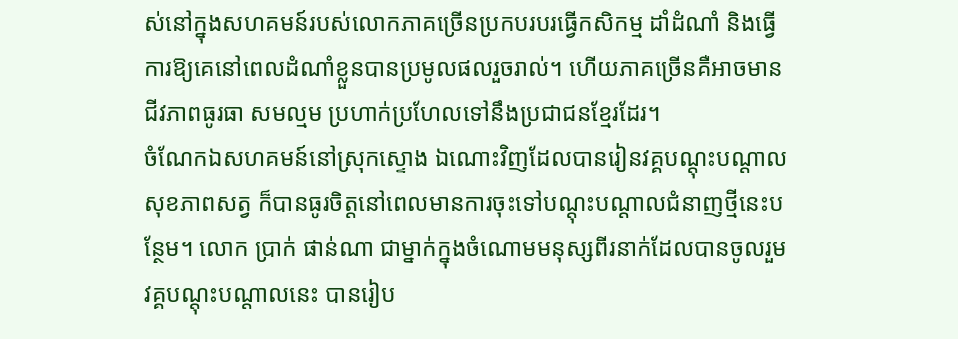ស់នៅក្នុងសហគមន៍របស់លោកភាគច្រើនប្រកបរបរធ្វើកសិកម្ម ដាំដំណាំ និងធ្វើការឱ្យគេនៅពេលដំណាំខ្លួនបានប្រមូលផលរួចរាល់។ ហើយភាគច្រើនគឺអាចមានជីវភាពធូរធា សមល្មម ប្រហាក់ប្រហែលទៅនឹងប្រជាជនខ្មែរដែរ។
ចំណែកឯសហគមន៍នៅស្រុកស្ទោង ឯណោះវិញដែលបានរៀនវគ្គបណ្ដុះបណ្ដាលសុខភាពសត្វ ក៏បានធូរចិត្តនៅពេលមានការចុះទៅបណ្ដុះបណ្ដាលជំនាញថ្មីនេះបន្ថែម។ លោក ប្រាក់ ផាន់ណា ជាម្នាក់ក្នុងចំណោមមនុស្សពីរនាក់ដែលបានចូលរួមវគ្គបណ្ដុះបណ្ដាលនេះ បានរៀប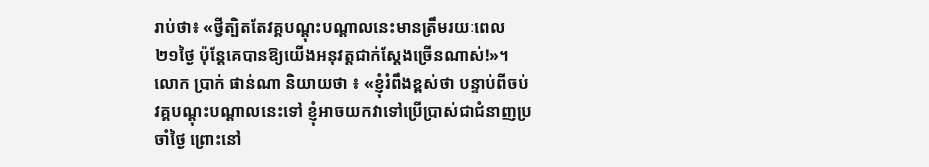រាប់ថា៖ «ថ្វីត្បិតតែវគ្គបណ្ដុះបណ្ដាលនេះមានត្រឹមរយៈពេល ២១ថ្ងៃ ប៉ុន្តែគេបានឱ្យយើងអនុវត្តជាក់ស្ដែងច្រើនណាស់!»។
លោក ប្រាក់ ផាន់ណា និយាយថា ៖ «ខ្ញុំរំពឹងខ្ពស់ថា បន្ទាប់ពីចប់វគ្គបណ្ដុះបណ្ដាលនេះទៅ ខ្ញុំអាចយកវាទៅប្រើប្រាស់ជាជំនាញប្រចាំថ្ងៃ ព្រោះនៅ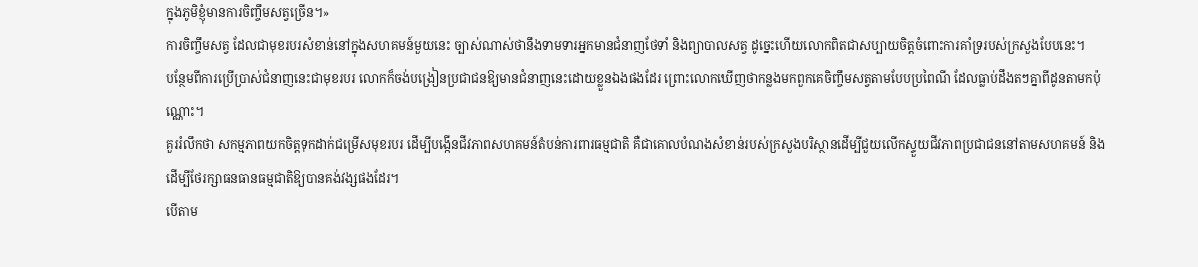ក្នុងភូមិខ្ញុំមានការចិញ្ចឹមសត្វច្រើន។»
ការចិញ្ចឹមសត្វ ដែលជាមុខរបរសំខាន់នៅក្នុងសហគមន៍មួយនេះ ច្បាស់ណាស់ថានឹងទាមទារអ្នកមានជំនាញថែទាំ និងព្យាបាលសត្វ ដូច្នេះហើយលោកពិតជាសប្បាយចិត្តចំពោះការគាំទ្ររបស់ក្រសួងបែបនេះ។
បន្ថែមពីការប្រើប្រាស់ជំនាញនេះជាមុខរបរ លោកក៏ចង់បង្រៀនប្រជាជនឱ្យមានជំនាញនេះដោយខ្លួនឯងផងដែរ ព្រោះលោកឃើញថាកន្លងមកពួកគេចិញ្ចឹមសត្វតាមបែបប្រពៃណី ដែលធ្លាប់ដឹងតៗគ្នាពីដូនតាមកប៉ុណ្ណោះ។
គួររំលឹកថា សកម្មភាពយកចិត្តទុកដាក់ជម្រើសមុខរបរ ដើម្បីបង្កើនជីវភាពសហគមន៍តំបន់ការពារធម្មជាតិ គឺជាគោលបំណងសំខាន់របស់ក្រសួងបរិស្ថានដើម្បីជួយលើកស្ទួយជីវភាពប្រជាជននៅតាមសហគមន៍ និងដើម្បីថែរក្សាធនធានធម្មជាតិឱ្យបានគង់វង្សផងដែរ។
បើតាម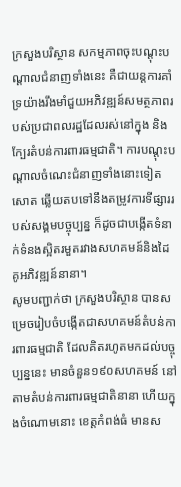ក្រសួងបរិស្ថាន សកម្មភាពចុះបណ្ដុះបណ្ដាលជំនាញទាំងនេះ គឺជាយន្តការគាំទ្រយ៉ាងរឹងមាំជួយអភិវឌ្ឍន៍សមត្ថភាពរបស់ប្រជាពលរដ្ឋដែលរស់នៅក្នុង និងក្បែរតំបន់ការពារធម្មជាតិ។ ការបណ្តុះបណ្តាលចំណេះជំនាញទាំងនោះទៀតសោត ឆ្លើយតបទៅនឹងតម្រូវការទីផ្សាររបស់សង្គមបច្ចុប្បន្ន ក៏ដូចជាបង្កើតទំនាក់ទំនងស្អិតរមួតរវាងសហគមន៍និងដៃគូអភិវឌ្ឍន៍នានា។
សូមបញ្ជាក់ថា ក្រសួងបរិស្ថាន បានសម្រេចរៀបចំបង្កើតជាសហគមន៍តំបន់ការពារធម្មជាតិ ដែលគិតរហូតមកដល់បច្ចុប្បន្ននេះ មានចំនួន១៩០សហគមន៍ នៅតាមតំបន់ការពារធម្មជាតិនានា ហើយក្នុងចំណោមនោះ ខេត្តកំពង់ធំ មានស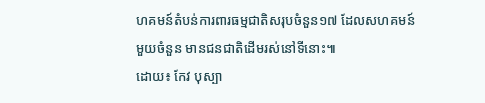ហគមន៍តំបន់ការពារធម្មជាតិសរុបចំនួន១៧ ដែលសហគមន៍មួយចំនួន មានជនជាតិដើមរស់នៅទីនោះ៕
ដោយ៖ កែវ បុស្បា